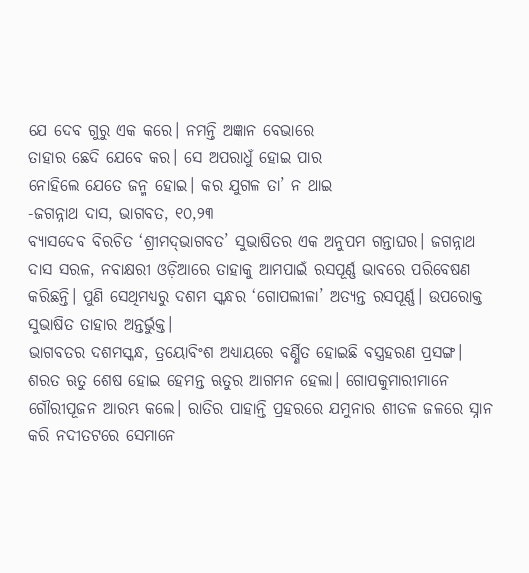ଯେ ଦେବ ଗୁରୁ ଏକ କରେ। ନମନ୍ତି ଅଜ୍ଞାନ ବେଭାରେ
ତାହାର ଛେଦି ଯେବେ କର। ସେ ଅପରାଧୁଁ ହୋଇ ପାର
ନୋହିଲେ ଯେତେ ଜନ୍ମ ହୋଇ। କର ଯୁଗଳ ତା’ ନ ଥାଇ
-ଜଗନ୍ନାଥ ଦାସ, ଭାଗବତ, ୧୦,୨୩
ବ୍ୟାସଦେବ ବିରଚିତ ‘ଶ୍ରୀମଦ୍‌ଭାଗବତ’ ସୁଭାଷିତର ଏକ ଅନୁପମ ଗନ୍ତାଘର। ଜଗନ୍ନାଥ ଦାସ ସରଳ, ନବାକ୍ଷରୀ ଓଡ଼ିଆରେ ତାହାକୁ ଆମପାଇଁ ରସପୂର୍ଣ୍ଣ ଭାବରେ ପରିବେଷଣ କରିଛନ୍ତି। ପୁଣି ସେଥିମଧ୍ୟରୁ ଦଶମ ସ୍କନ୍ଧର ‘ଗୋପଲୀଳା’ ଅତ୍ୟନ୍ତ ରସପୂର୍ଣ୍ଣ। ଉପରୋକ୍ତ ସୁଭାଷିତ ତାହାର ଅନ୍ତର୍ଭୁକ୍ତ।
ଭାଗବତର ଦଶମସ୍କନ୍ଧ, ତ୍ର‌ୟୋବିଂଶ ଅଧ୍ୟାୟରେ ବର୍ଣ୍ଣିତ ହୋଇଛି ବସ୍ତ୍ରହରଣ ପ୍ରସଙ୍ଗ।
ଶରତ ଋତୁ ଶେଷ ହୋଇ ହେମନ୍ତ ଋତୁର ଆଗମନ ହେଲା। ଗୋପକୁମାରୀମାନେ ଗୌରୀପୂଜନ ଆରମ୍ଭ କଲେ। ରାତିର ପାହାନ୍ତି ପ୍ରହରରେ ଯମୁନାର ଶୀତଳ ଜଳରେ ସ୍ନାନ କରି ନଦୀତଟରେ ସେମାନେ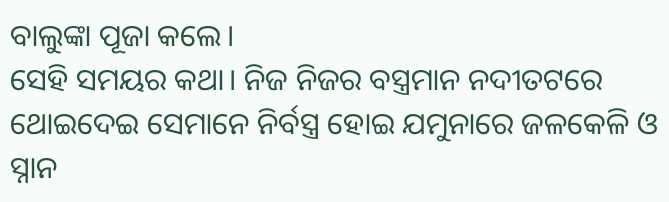ବାଲୁଙ୍କା ପୂଜା କଲେ।
ସେହି ସମୟର କଥା। ନିଜ ନିଜର ବସ୍ତ୍ରମାନ ନଦୀତଟରେ ଥୋଇଦେଇ ସେମାନେ ନିର୍ବସ୍ତ୍ର ହୋଇ ଯମୁନାରେ ଜଳକେଳି ଓ ସ୍ନାନ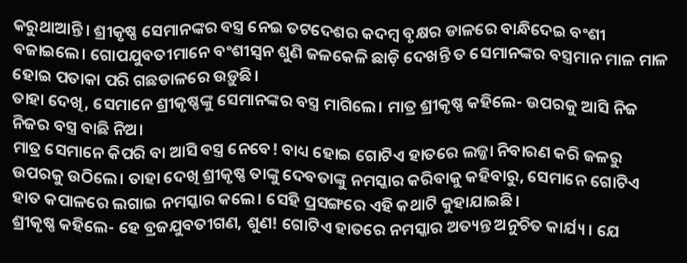କରୁଥାଆନ୍ତି। ଶ୍ରୀକୃଷ୍ଣ ସେମାନଙ୍କର ବସ୍ତ୍ର ନେଇ ତଟଦେଶର କଦମ୍ବ ବୃକ୍ଷର ଡାଳରେ ବାନ୍ଧିଦେଇ ବଂଶୀ ବଜାଇଲେ। ଗୋପଯୁବତୀମାନେ ବଂଶୀସ୍ବନ ଶୁଣି ଜଳକେଳି ଛାଡ଼ି ଦେଖନ୍ତି ତ ସେମାନଙ୍କର ବସ୍ତ୍ରମାନ ମାଳ ମାଳ ହୋଇ ପତାକା ପରି ଗଛଡାଳରେ ଉଡ଼ୁଛି।
ତାହା ଦେଖି, ସେମାନେ ଶ୍ରୀକୃଷ୍ଣଙ୍କୁ ସେମାନଙ୍କର ବସ୍ତ୍ର ମାଗିଲେ। ମାତ୍ର ଶ୍ରୀକୃଷ୍ଣ କହିଲେ- ଉପରକୁ ଆସି ନିଜ ନିଜର ବସ୍ତ୍ର ବାଛି ନିଅ।
ମାତ୍ର ସେମାନେ କିପରି ବା ଆସି ବସ୍ତ୍ର ନେବେ! ବାଧ୍ୟ ହୋଇ ଗୋଟିଏ ହାତରେ ଲଜ୍ଜା ନିବାରଣ କରି ଜଳରୁ ଉପରକୁ ଉଠିଲେ। ତାହା ଦେଖି ଶ୍ରୀକୃଷ୍ଣ ତାଙ୍କୁ ଦେବତାଙ୍କୁ ନମସ୍କାର କରିବାକୁ କହିବାରୁ, ସେମାନେ ଗୋଟିଏ ହାତ କପାଳରେ ଲଗାଇ ନମସ୍କାର କଲେ। ସେହି ପ୍ରସଙ୍ଗରେ ଏହି କଥାଟି କୁହାଯାଇଛି।
ଶ୍ରୀକୃଷ୍ଣ କହିଲେ- ହେ ବ୍ରଜଯୁବତୀଗଣ, ଶୁଣ! ଗୋଟିଏ ହାତରେ ନମସ୍କାର ଅତ୍ୟନ୍ତ ଅନୁଚିତ କାର୍ଯ୍ୟ। ଯେ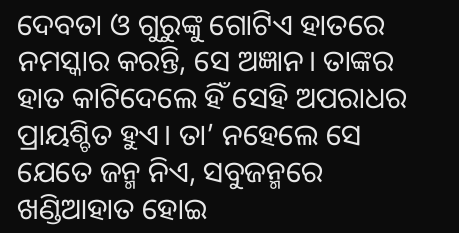ଦେବତା ଓ ଗୁରୁଙ୍କୁ ଗୋଟିଏ ହାତରେ ନମସ୍କାର କରନ୍ତି, ସେ ଅଜ୍ଞାନ। ତାଙ୍କର ହାତ କାଟିଦେଲେ ହିଁ ସେହି ଅପରାଧର ପ୍ରାୟଶ୍ଚିତ ହୁଏ। ତା’ ନହେଲେ ସେ ଯେତେ ଜନ୍ମ ନିଏ, ସବୁଜନ୍ମରେ ଖଣ୍ଡିଆହାତ ହୋଇ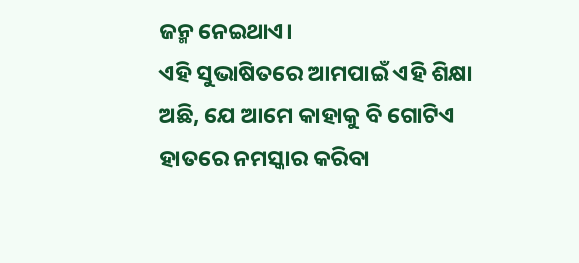ଜନ୍ମ ନେଇଥାଏ।
ଏହି ସୁଭାଷିତରେ ଆମପାଇଁ ଏହି ଶିକ୍ଷା ଅଛି, ଯେ ଆମେ କାହାକୁ ବି ଗୋଟିଏ ହାତରେ ନମସ୍କାର କରିବା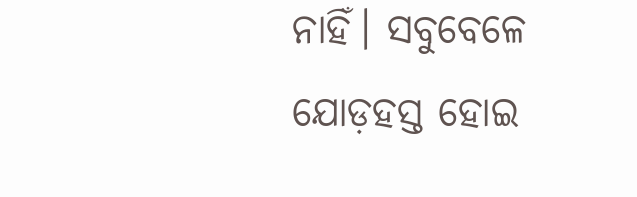ନାହିଁ। ସବୁବେଳେ ଯୋଡ଼ହସ୍ତ ହୋଇ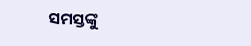ସମସ୍ତଙ୍କୁ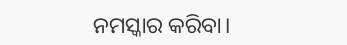ନମସ୍କାର କରିବା।